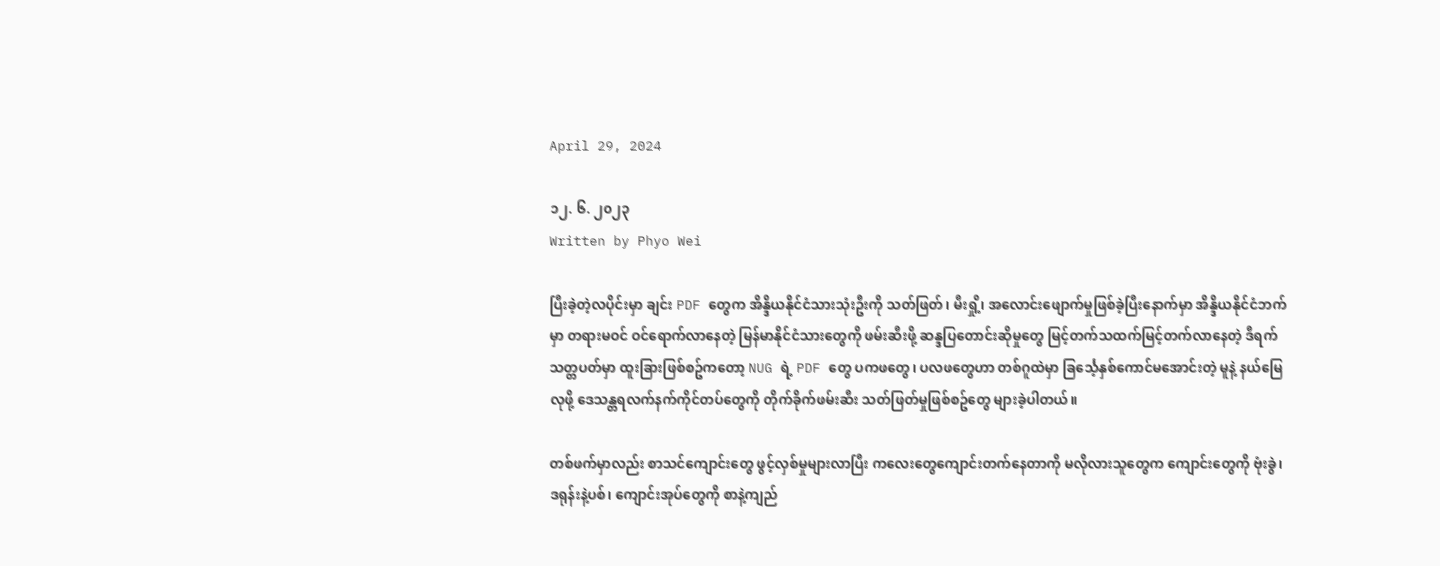April 29, 2024

၁၂. ၆. ၂၀၂၃
Written by Phyo Wei

ပြီးခဲ့တဲ့လပိုင်းမှာ ချင်း PDF တွေက အိန္ဒိယနိုင်ငံသားသုံးဦးကို သတ်ဖြတ်၊ မီးရှို့၊ အလောင်းဖျောက်မှုဖြစ်ခဲ့ပြီးနောက်မှာ အိန္ဒိယနိုင်ငံဘက်မှာ တရားမဝင် ဝင်ရောက်လာနေတဲ့ မြန်မာနိုင်ငံသားတွေကို ဖမ်းဆီးဖို့ ဆန္ဒပြတောင်းဆိုမှုတွေ မြင့်တက်သထက်မြင့်တက်လာနေတဲ့ ဒီရက်သတ္တပတ်မှာ ထူးခြားဖြစ်စဥ်ကတော့ NUG ရဲ့ PDF တွေ ပကဖတွေ၊ ပလဖတွေဟာ တစ်ဂူထဲမှာ ခြင်္သေ့နှစ်ကောင်မအောင်းတဲ့ မူနဲ့ နယ်မြေလုဖို့ ဒေသန္တရလက်နက်ကိုင်တပ်တွေကို တိုက်ခိုက်ဖမ်းဆီး သတ်ဖြတ်မှုဖြစ်စဥ်တွေ များခဲ့ပါတယ်။

တစ်ဖက်မှာလည်း စာသင်ကျောင်းတွေ ဖွင့်လှစ်မှုများလာပြီး ကလေးတွေကျောင်းတက်နေတာကို မလိုလားသူတွေက ကျောင်းတွေကို ဗုံးခွဲ၊ ဒရုန်းနဲ့ပစ်၊ ကျောင်းအုပ်တွေကို စာနဲ့ကျည်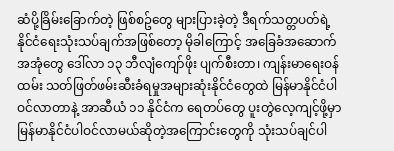ဆံပို့ခြိမ်းခြောက်တဲ့ ဖြစ်စဥ်တွေ များပြားခဲ့တဲ့ ဒီရက်သတ္တပတ်ရဲ့ နိုင်ငံရေးသုံးသပ်ချက်အဖြစ်တော့ မိုခါကြောင့် အခြေခံအဆောက်အအုံတွေ ဒေါ်လာ ၁၃ ဘီလျံကျော်ဖိုး ပျက်စီးတာ၊ ကျန်းမာရေးဝန်ထမ်း သတ်ဖြတ်ဖမ်းဆီးခံရမှုအများဆုံးနိုင်ငံတွေထဲ မြန်မာနိုင်ငံပါဝင်လာတာနဲ့ အာဆီယံ ၁၁ နိုင်ငံက ရေတပ်တွေ ပူးတွဲလေ့ကျင့်ဖို့မှာ မြန်မာနိုင်ငံပါဝင်လာမယ်ဆိုတဲ့အကြောင်းတွေကို သုံးသပ်ချင်ပါ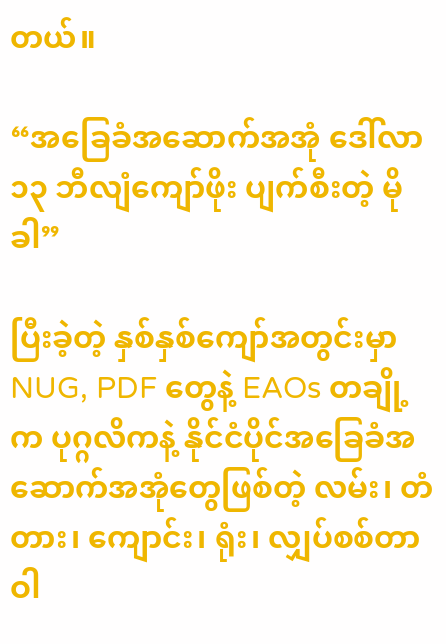တယ်။

“အခြေခံအဆောက်အအုံ ဒေါ်လာ ၁၃ ဘီလျံကျော်ဖိုး ပျက်စီးတဲ့ မိုခါ”

ပြီးခဲ့တဲ့ နှစ်နှစ်ကျော်အတွင်းမှာ NUG, PDF တွေနဲ့ EAOs တချို့က ပုဂ္ဂလိကနဲ့ နိုင်ငံပိုင်အခြေခံအဆောက်အအုံတွေဖြစ်တဲ့ လမ်း၊ တံတား၊ ကျောင်း၊ ရုံး၊ လျှပ်စစ်တာဝါ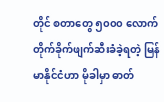တိုင် စတာတွေ ၅၀၀၀ လောက် တိုက်ခိုက်ဖျက်ဆီးခံခဲ့ရတဲ့ မြန်မာနိုင်ငံဟာ မိုခါမှာ ဓာတ်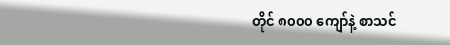တိုင် ၈၀၀၀ ကျော်နဲ့ စာသင်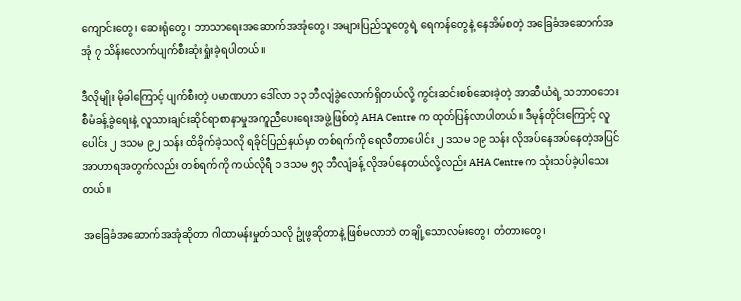ကျောင်းတွေ၊ ဆေးရုံတွေ၊ ဘာသာရေးအဆောက်အအုံတွေ၊ အများပြည်သူတွေရဲ့ ရေကန်တွေနဲ့ နေအိမ်စတဲ့ အခြေခံအဆောက်အအုံ ၇ သိန်းလောက်ပျက်စီးဆုံးရှုံးခဲ့ရပါတယ်။

ဒီလိုမျိုး မိုခါကြောင့် ပျက်စီးတဲ့ ပမာဏဟာ ဒေါ်လာ ၁၃ ဘီလျံခွဲလောက်ရှိတယ်လို့ ကွင်းဆင်းစစ်ဆေးခဲ့တဲ့ အာဆီယံရဲ့ သဘာဝဘေး စီမံခန့်ခွဲရေးနဲ့ လူသားချင်းဆိုင်ရာစာနာမှုအကူညီပေးရေးအဖွဲ့ဖြစ်တဲ့ AHA Centre က ထုတ်ပြန်လာပါတယ်။ ဒီမုန်တိုင်းကြောင့် လူပေါင်း ၂ ဒသမ ၉၂ သန်း ထိခိုက်ခဲ့သလို ရခိုင်ပြည်နယ်မှာ တစ်ရက်ကို ရေလီတာပေါင်း ၂ ဒသမ ၁၉ သန်း လိုအပ်နေအပ်နေတဲ့အပြင် အာဟာရအတွက်လည်း တစ်ရက်ကို ကယ်လိုရီ ၁ ဒသမ ၅၃ ဘီလျံခန့် လိုအပ်နေတယ်လို့လည်း AHA Centre က သုံးသပ်ခဲ့ပါသေးတယ်။

အခြေခံအဆောက်အအုံဆိုတာ ဂါထာမန်းမှုတ်သလို ဥုံဖွဆိုတာနဲ့ ဖြစ်မလာဘဲ တချို့သောလမ်းတွေ၊ တံတားတွေ၊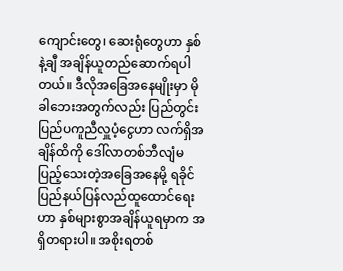ကျောင်းတွေ၊ ဆေးရုံတွေဟာ နှစ်နဲ့ချီ အချိန်ယူတည်ဆောက်ရပါတယ်။ ဒီလိုအခြေအနေမျိုးမှာ မိုခါဘေးအတွက်လည်း ပြည်တွင်းပြည်ပကူညီလှူပံ့ငွေဟာ လက်ရှိအချိန်ထိကို ဒေါ်လာတစ်ဘီလျံမပြည့်သေးတဲ့အခြေအနေမို့ ရခိုင်ပြည်နယ်ပြန်လည်ထူထောင်ရေးဟာ နှစ်များစွာအချိန်ယူရမှာက အရှိတရားပါ။ အစိုးရတစ်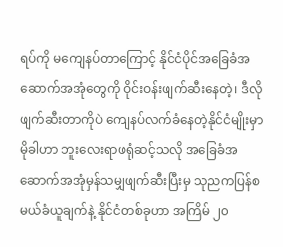ရပ်ကို မကျေနပ်တာကြောင့် နိုင်ငံပိုင်အခြေခံအဆောက်အအုံတွေကို ဝိုင်းဝန်းဖျက်ဆီးနေတဲ့၊ ဒီလိုဖျက်ဆီးတာကိုပဲ ကျေနပ်လက်ခံနေတဲ့နိုင်ငံမျိုးမှာ မိုခါဟာ ဘူးလေးရာဖရုံဆင့်သလို အခြေခံအဆောက်အအုံမှန်သမျှဖျက်ဆီးပြီးမှ သုညကပြန်စမယ်ခံယူချက်နဲ့ နိုင်ငံတစ်ခုဟာ အကြိမ် ၂၀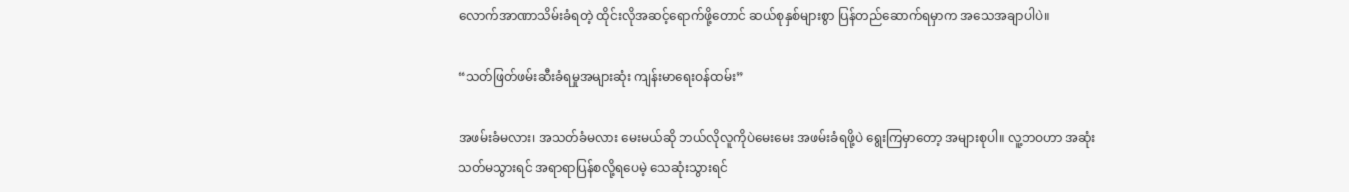လောက်အာဏာသိမ်းခံရတဲ့ ထိုင်းလိုအဆင့်ရောက်ဖို့တောင် ဆယ်စုနှစ်များစွာ ပြန်တည်ဆောက်ရမှာက အသေအချာပါပဲ။

“သတ်ဖြတ်ဖမ်းဆီးခံရမှုအများဆုံး ကျန်းမာရေးဝန်ထမ်း”

အဖမ်းခံမလား၊ အသတ်ခံမလား မေးမယ်ဆို ဘယ်လိုလူကိုပဲမေးမေး အဖမ်းခံရဖို့ပဲ ရွေးကြမှာတော့ အများစုပါ။ လူ့ဘဝဟာ အဆုံးသတ်မသွားရင် အရာရာပြန်စလို့ရပေမဲ့ သေဆုံးသွားရင်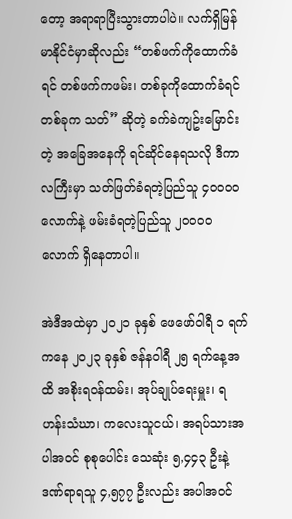တော့ အရာရာပြီးသွားတာပါပဲ။ လက်ရှိမြန်မာနိုင်ငံမှာဆိုလည်း “တစ်ဖက်ကိုထောက်ခံရင် တစ်ဖက်ကဖမ်း၊ တစ်ခုကိုထောက်ခံရင် တစ်ခုက သတ်” ဆိုတဲ့ ခက်ခဲကျဥ်းမြောင်းတဲ့ အခြေအနေကို ရင်ဆိုင်နေရသလို ဒီကာလကြီးမှာ သတ်ဖြတ်ခံရတဲ့ပြည်သူ ၄၀၀၀၀ လောက်နဲ့ ဖမ်းခံရတဲ့ပြည်သူ ၂၀၀၀၀ လောက် ရှိနေတာပါ။

အဲဒီအထဲမှာ ၂၀၂၁ ခုနှစ် ဖေဖော်ဝါရီ ၁ ရက်ကနေ ၂၀၂၃ ခုနှစ် ဇန်နဝါရီ ၂၅ ရက်နေ့အထိ အစိုးရဝန်ထမ်း၊ အုပ်ချုပ်ရေးမှူး၊ ရဟန်းသံဃာ၊ ကလေးသူငယ်၊ အရပ်သားအပါအဝင် စုစုပေါင်း သေဆုံး ၅,၄၄၃ ဦးနဲ့ ဒဏ်ရာရသူ ၄,၅၇၇ ဦးလည်း အပါအဝင်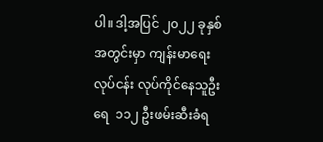ပါ။ ဒါ့အပြင် ၂၀၂၂ ခုနှစ်အတွင်းမှာ ကျန်းမာရေးလုပ်ငန်း လုပ်ကိုင်နေသူဦးရေ  ၁၁၂ ဦးဖမ်းဆီးခံရ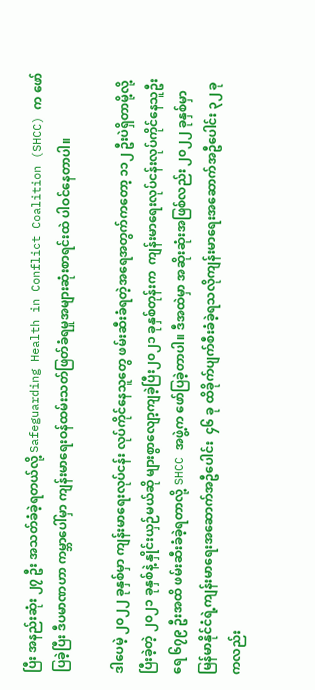ပြီး အနည်းဆုံး ၂၇ ဦး အသတ်ခံခဲ့ရတယ်လို့ Safeguarding Health in Conflict Coalition (SHCC) က ဖော်ပြခဲ့ပြီး ဒီပမာဏဟာ ကမ္ဘာပေါ်မှာ ကျန်းမာရေးဝန်ထမ်းသတ်ဖြတ်ခံရမှုအများဆုံးစာရင်းထဲ ပါဝင်နေတာပါ။

ဒါပေမဲ့ ၂၀၂၂ ခုနှစ်မှာ ကျန်းမာရေးလုပ်ငန်း လုပ်ကိုင်နေသူတွေ ဖမ်းဆီးခံရတဲ့အရေအတွက်ကတော့ ၁၁၂ ဦးပဲရှိတာမို့လို့ ပြီးခဲ့တဲ့ ၂၀၂၁ ခုနှစ်နဲ့ နှိုင်းယှဉ်မယ်ဆို များစွာလျော့ကျခဲ့ပြီး၂၀၂၁ ခုနှစ်တုန်းက  ကျန်းမာရေးလုပ်ငန်းလုပ်ကိုင်နေသူဦးရေ ၆၇၉ ဦးအထိ ဖမ်းဆီးခံခဲ့ရတာလို့ SHCC အဖွဲ့က ဖော်ပြခဲ့တာပါ။ ဒီအထဲမှာ အဆိုးဆုံးအဖြစ်လည်း ၂၀၂၂ ခုနှစ်မှာ မြန်မာနိုင်ငံရဲ့ကျန်းမာရေးအဆောက်အဦပေါင်း  ၄၆ ခု ထိခိုက်ပျက်စီးခံခဲ့ရသလိုကျန်းမာရေးအဆောက်အဦပေါင်း ၃၂ ခုကလည်း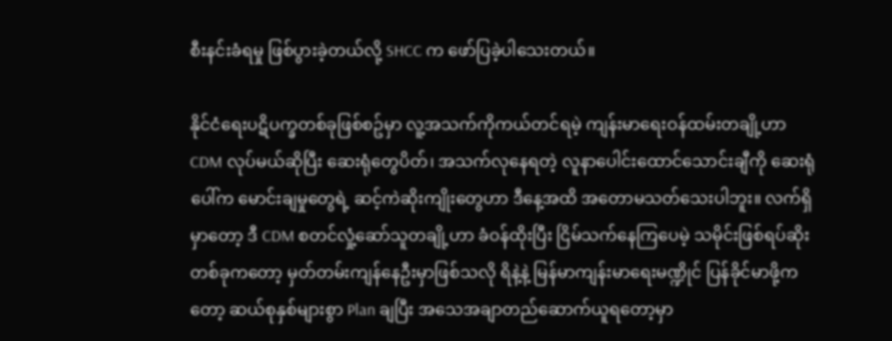စီးနင်းခံရမှု ဖြစ်ပွားခဲ့တယ်လို့ SHCC က ဖော်ပြခဲ့ပါသေးတယ်။

နိုင်ငံရေးပဋိပက္ခတစ်ခုဖြစ်စဥ်မှာ လူ့အသက်ကိုကယ်တင်ရမဲ့ ကျန်းမာရေးဝန်ထမ်းတချို့ဟာ CDM လုပ်မယ်ဆိုပြီး ဆေးရုံတွေပိတ်၊ အသက်လုနေရတဲ့ လူနာပေါင်းထောင်သောင်းချီကို ဆေးရုံပေါ်က မောင်းချမှုတွေရဲ့ ဆင့်ကဲဆိုးကျိုးတွေဟာ ဒီနေ့အထိ အတောမသတ်သေးပါဘူး။ လက်ရှိမှာတော့ ဒီ CDM စတင်လှုံ့ဆော်သူတချို့ဟာ ခံဝန်ထိုးပြီး ငြိမ်သက်နေကြပေမဲ့ သမိုင်းဖြစ်ရပ်ဆိုးတစ်ခုကတော့ မှတ်တမ်းကျန်နေဦးမှာဖြစ်သလို ရိနဲ့နဲ့ မြန်မာကျန်းမာရေးမဏ္ဍိုင် ပြန်ခိုင်မာဖို့ကတော့ ဆယ်စုနှစ်များစွာ Plan ချပြီး အသေအချာတည်ဆောက်ယူရတော့မှာ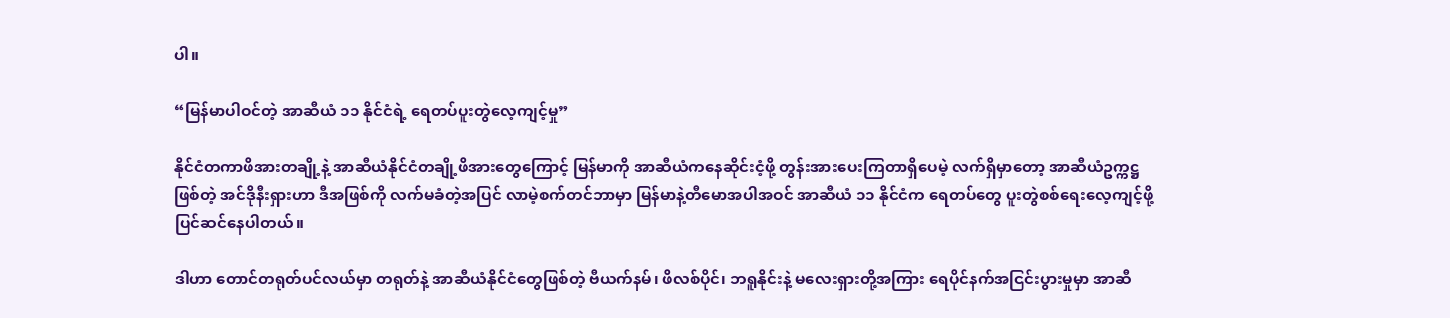ပါ။

“မြန်မာပါဝင်တဲ့ အာဆီယံ ၁၁ နိုင်ငံရဲ့ ရေတပ်ပူးတွဲလေ့ကျင့်မှု”

နိုင်ငံတကာဖိအားတချို့နဲ့ အာဆီယံနိုင်ငံတချို့ဖိအားတွေကြောင့် မြန်မာကို အာဆီယံကနေဆိုင်းငံ့ဖို့ တွန်းအားပေးကြတာရှိပေမဲ့ လက်ရှိမှာတော့ အာဆီယံဥက္ကဋ္ဌဖြစ်တဲ့ အင်ဒိုနီးရှားဟာ ဒီအဖြစ်ကို လက်မခံတဲ့အပြင် လာမဲ့စက်တင်ဘာမှာ မြန်မာနဲ့တီမောအပါအဝင် အာဆီယံ ၁၁ နိုင်ငံက ရေတပ်တွေ ပူးတွဲစစ်ရေးလေ့ကျင့်ဖို့ ပြင်ဆင်နေပါတယ်။

ဒါဟာ တောင်တရုတ်ပင်လယ်မှာ တရုတ်နဲ့ အာဆီယံနိုင်ငံတွေဖြစ်တဲ့ ဗီယက်နမ်၊ ဖိလစ်ပိုင်၊ ဘရူနိုင်းနဲ့ မလေးရှားတို့အကြား ရေပိုင်နက်အငြင်းပွားမှုမှာ အာဆီ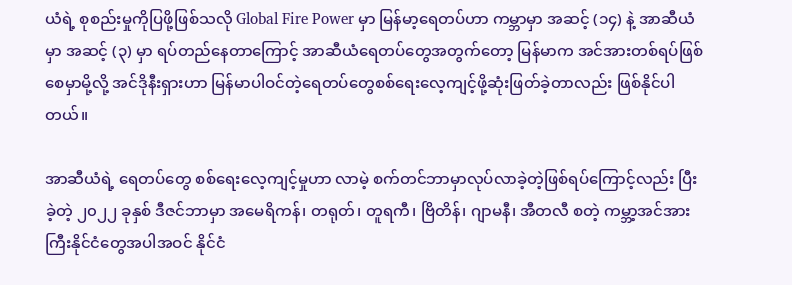ယံရဲ့ စုစည်းမှုကိုပြဖို့ဖြစ်သလို Global Fire Power မှာ မြန်မာ့ရေတပ်ဟာ ကမ္ဘာမှာ အဆင့် (၁၄) နဲ့ အာဆီယံမှာ အဆင့် (၃) မှာ ရပ်တည်နေတာကြောင့် အာဆီယံရေတပ်တွေအတွက်တော့ မြန်မာက အင်အားတစ်ရပ်ဖြစ်စေမှာမို့လို့ အင်ဒိုနီးရှားဟာ မြန်မာပါဝင်တဲ့ရေတပ်တွေစစ်ရေးလေ့ကျင့်ဖို့ဆုံးဖြတ်ခဲ့တာလည်း ဖြစ်နိုင်ပါတယ်။

အာဆီယံရဲ့ ရေတပ်တွေ စစ်ရေးလေ့ကျင့်မှုဟာ လာမဲ့ စက်တင်ဘာမှာလုပ်လာခဲ့တဲ့ဖြစ်ရပ်ကြောင့်လည်း ပြီးခဲ့တဲ့ ၂၀၂၂ ခုနှစ် ဒီဇင်ဘာမှာ အမေရိကန်၊ တရုတ်၊ တူရကီ၊ ဗြိတိန်၊ ဂျာမနီ၊ အီတလီ စတဲ့ ကမ္ဘာ့အင်အားကြီးနိုင်ငံတွေအပါအဝင် နိုင်ငံ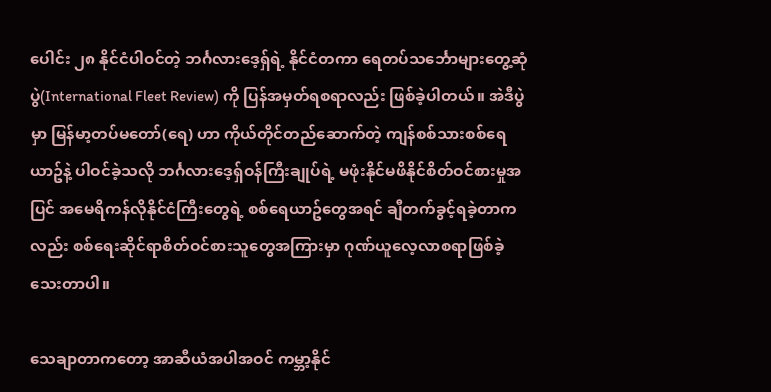ပေါင်း ၂၈ နိုင်ငံပါဝင်တဲ့ ဘင်္ဂလားဒေ့ရှ်ရဲ့ နိုင်ငံတကာ ရေတပ်သင်္ဘောများတွေ့ဆုံပွဲ(International Fleet Review) ကို ပြန်အမှတ်ရစရာလည်း ဖြစ်ခဲ့ပါတယ်။ အဲဒီပွဲမှာ မြန်မာ့တပ်မတော်(ရေ) ဟာ ကိုယ်တိုင်တည်ဆောက်တဲ့ ကျန်စစ်သားစစ်ရေယာဥ်နဲ့ ပါဝင်ခဲ့သလို ဘင်္ဂလားဒေ့ရှ်ဝန်ကြီးချုပ်ရဲ့ မဖုံးနိုင်မဖိနိုင်စိတ်ဝင်စားမှုအပြင် အမေရိကန်လိုနိုင်ငံကြီးတွေရဲ့ စစ်ရေယာဥ်တွေအရင် ချီတက်ခွင့်ရခဲ့တာကလည်း စစ်ရေးဆိုင်ရာစိတ်ဝင်စားသူတွေအကြားမှာ ဂုဏ်ယူလေ့လာစရာဖြစ်ခဲ့သေးတာပါ။

သေချာတာကတော့ အာဆီယံအပါအဝင် ကမ္ဘာ့နိုင်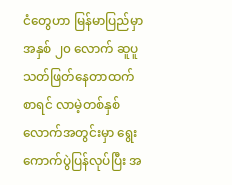ငံတွေဟာ မြန်မာပြည်မှာ အနှစ် ၂၀ လောက် ဆူပူသတ်ဖြတ်နေတာထက်စာရင် လာမဲ့တစ်နှစ်လောက်အတွင်းမှာ ရွေးကောက်ပွဲပြန်လုပ်ပြီး အ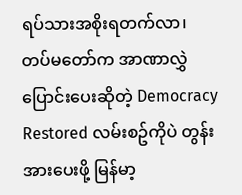ရပ်သားအစိုးရတက်လာ၊ တပ်မတော်က အာဏာလွှဲပြောင်းပေးဆိုတဲ့ Democracy Restored လမ်းစဥ်ကိုပဲ တွန်းအားပေးဖို့ မြန်မာ့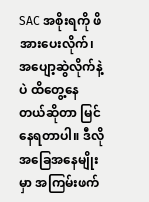SAC အစိုးရကို ဖိအားပေးလိုက်၊ အပျော့ဆွဲလိုက်နဲ့ပဲ ထိတွေ့နေတယ်ဆိုတာ မြင်နေရတာပါ။ ဒီလိုအခြေအနေမျိုးမှာ အကြမ်းဖက်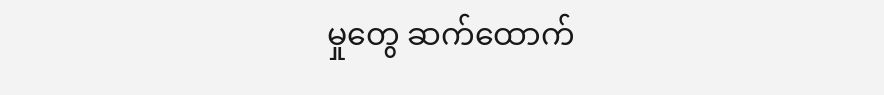မှုတွေ ဆက်ထောက်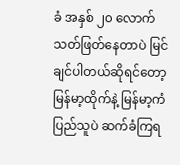ခံ အနှစ် ၂၀ လောက် သတ်ဖြတ်နေတာပဲ မြင်ချင်ပါတယ်ဆိုရင်တော့ မြန်မာ့ထိုက်နဲ့ မြန်မာ့ကံ ပြည်သူပဲ ဆက်ခံကြရ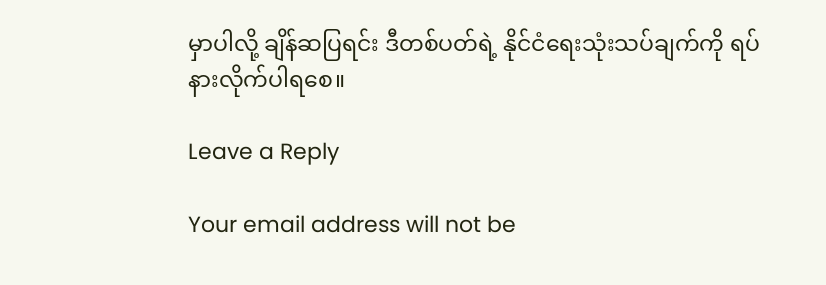မှာပါလို့ ချိန်ဆပြရင်း ဒီတစ်ပတ်ရဲ့ နိုင်ငံရေးသုံးသပ်ချက်ကို ရပ်နားလိုက်ပါရစေ။

Leave a Reply

Your email address will not be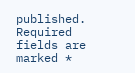published. Required fields are marked *